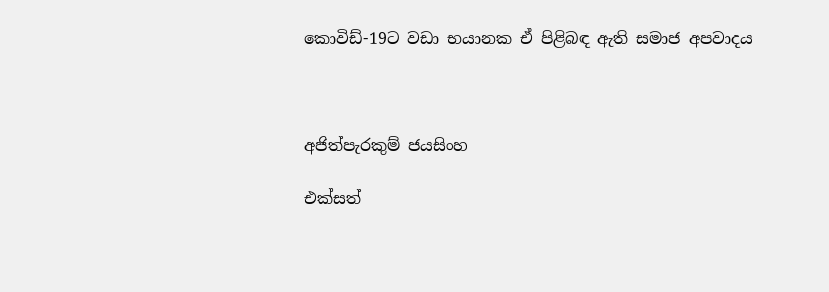කොවිඩ්-19ට වඩා භයානක ඒ පිළිබඳ ඇති සමාජ අපවාදය



අජිත්පැරකුම් ජයසිංහ

එක්සත්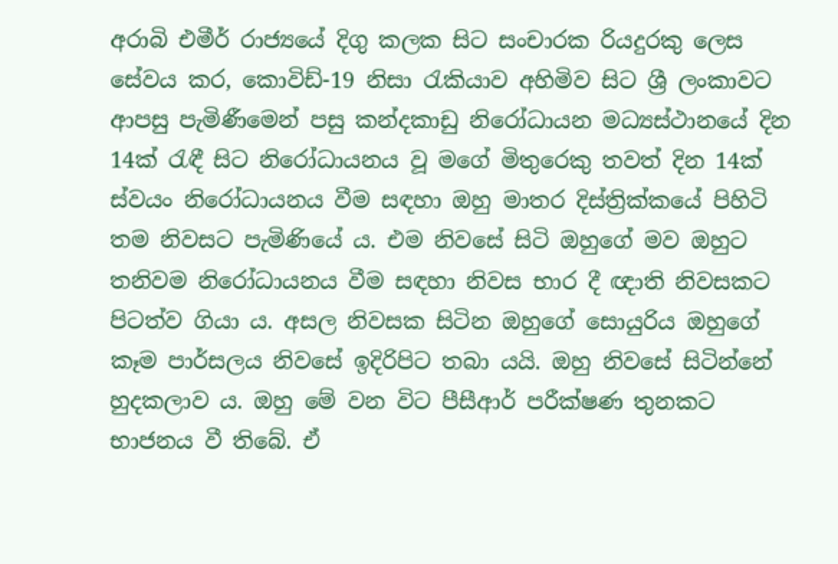අරාබි එමීර් රාජ්‍යයේ දිගු කලක සිට සංචාරක රියදුරකු ලෙස සේවය කර, කොවිඩ්-19 නිසා රැකියාව අහිමිව සිට ශ්‍රී ලංකාවට ආපසු පැමිණීමෙන් පසු කන්දකාඩු නිරෝධායන මධ්‍යස්ථානයේ දින 14ක් රැඳී සිට නිරෝධායනය වූ මගේ මිතුරෙකු තවත් දින 14ක් ස්වයං නිරෝධායනය වීම සඳහා ඔහු මාතර දිස්ත්‍රික්කයේ පිහිටි තම නිවසට පැමිණියේ ය. එම නිවසේ සිටි ඔහුගේ මව ඔහුට තනිවම නිරෝධායනය වීම සඳහා නිවස භාර දී ඥාති නිවසකට පිටත්ව ගියා ය. අසල නිවසක සිටින ඔහුගේ සොයුරිය ඔහුගේ කෑම පාර්සලය නිවසේ ඉදිරිපිට තබා යයි. ඔහු නිවසේ සිටින්නේ හුදකලාව ය. ඔහු මේ වන විට පීසීආර් පරීක්ෂණ තුනකට භාජනය වී තිබේ. ඒ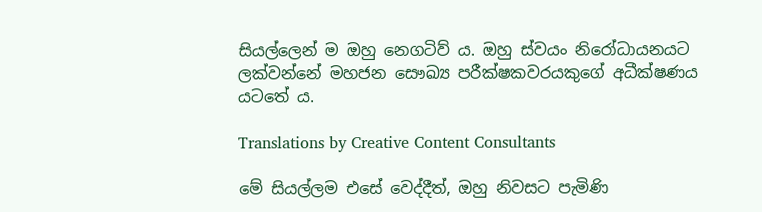සියල්ලෙන් ම ඔහු නෙගටිව් ය. ඔහු ස්වයං නිරෝධායනයට ලක්වන්නේ මහජන සෞඛ්‍ය පරීක්ෂකවරයකුගේ අධීක්ෂණය යටතේ ය.

Translations by Creative Content Consultants

මේ සියල්ලම එසේ වෙද්දීත්, ඔහු නිවසට පැමිණි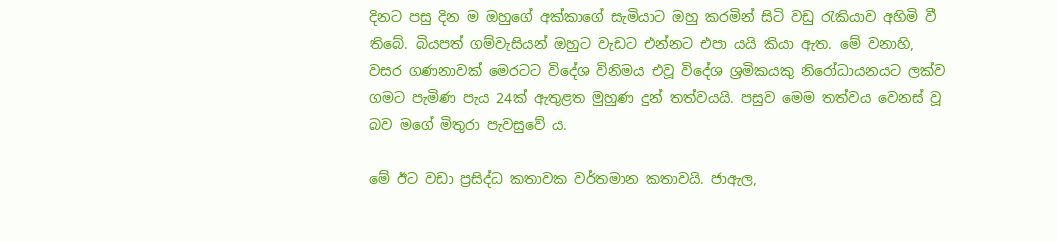දිනට පසු දින ම ඔහුගේ අක්කාගේ සැමියාට ඔහු කරමින් සිටි වඩු රැකියාව අහිමි වී තිබේ. බියපත් ගම්වැසියන් ඔහුට වැඩට එන්නට එපා යයි කියා ඇත. මේ වනාහි, වසර ගණනාවක් මෙරටට විදේශ විනිමය එවූ විදේශ ශ්‍රමිකයකු නිරෝධායනයට ලක්ව ගමට පැමිණ පැය 24ක් ඇතුළත මුහුණ දුන් තත්වයයි. පසුව මෙම තත්වය වෙනස් වූ බව මගේ මිතුරා පැවසුවේ ය.

මේ ඊට වඩා ප්‍රසිද්ධ කතාවක වර්තමාන කතාවයි. ජාඇල,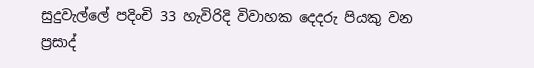සුදුවැල්ලේ පදිංචි 33 හැවිරිදි විවාහක දෙදරු පියකු වන ප්‍රසාද්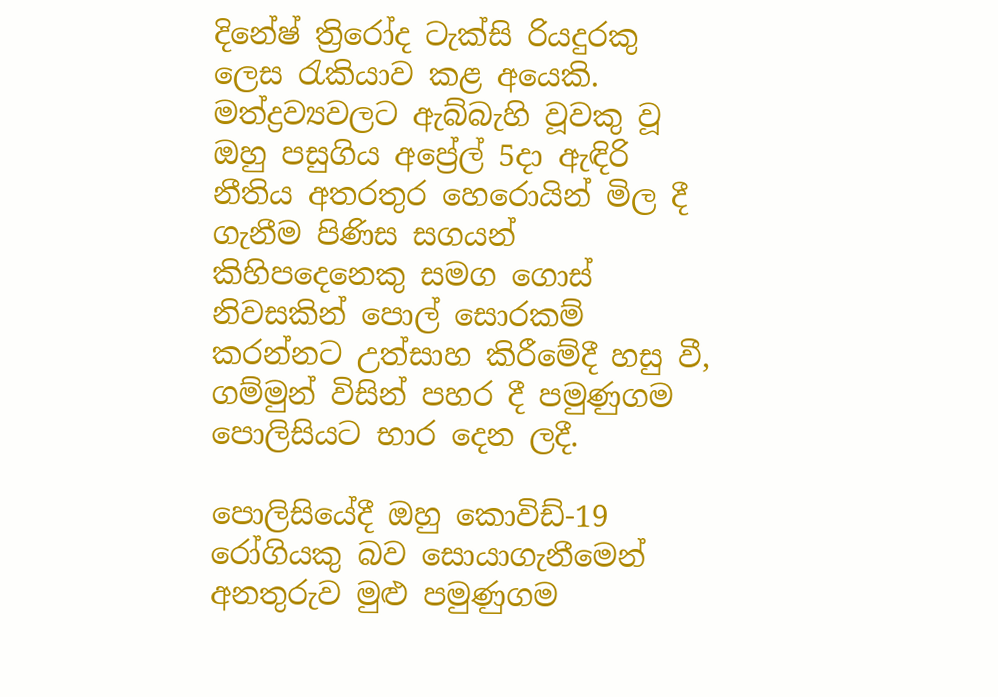දිනේෂ් ත්‍රිරෝද ටැක්සි රියදුරකු ලෙස රැකියාව කළ අයෙකි. මත්ද්‍රව්‍යවලට ඇබ්බැහි වූවකු වූ ඔහු පසුගිය අප්‍රේල් 5දා ඇඳිරි නීතිය අතරතුර හෙරොයින් මිල දී ගැනීම පිණිස සගයන් කිහිපදෙනෙකු සමග ගොස් නිවසකින් පොල් සොරකම් කරන්නට උත්සාහ කිරීමේදී හසු වී, ගම්මුන් විසින් පහර දී පමුණුගම පොලිසියට භාර දෙන ලදී.

පොලිසියේදී ඔහු කොවිඩ්-19 රෝගියකු බව සොයාගැනීමෙන් අනතුරුව මුළු පමුණුගම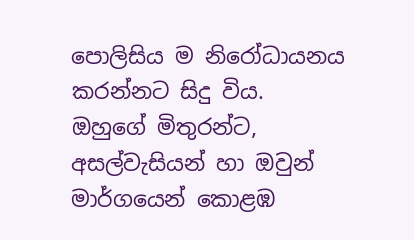පොලිසිය ම නිරෝධායනය කරන්නට සිදු විය. ඔහුගේ මිතුරන්ට, අසල්වැසියන් හා ඔවුන් මාර්ගයෙන් කොළඹ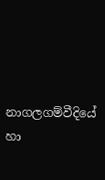නාගලගම්වීදියේ හා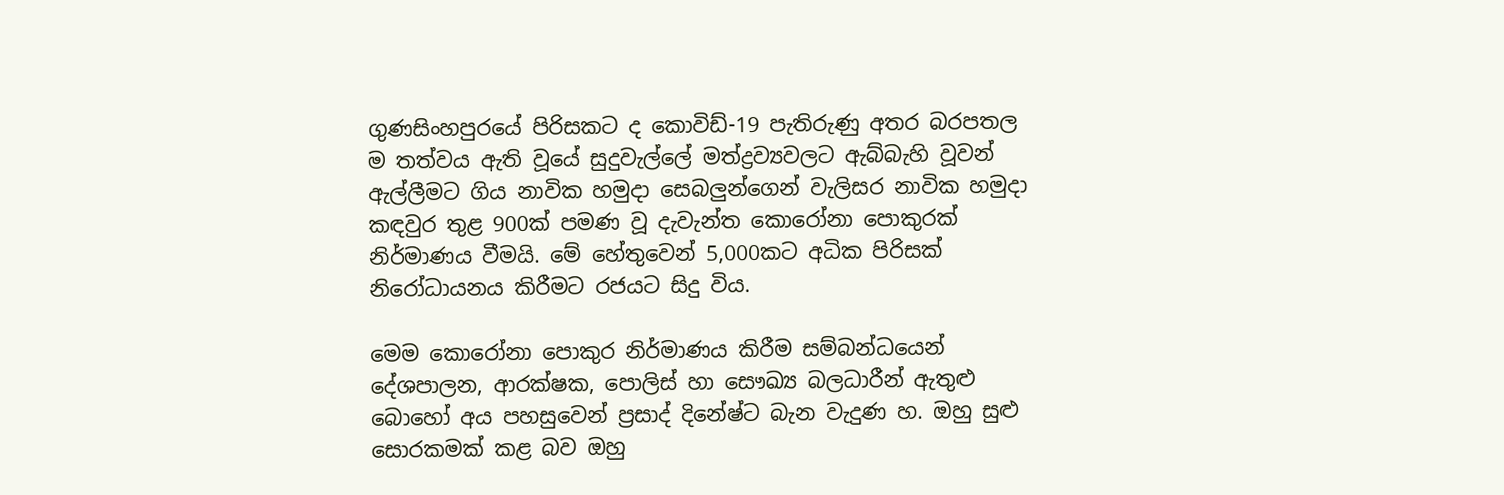ගුණසිංහපුරයේ පිරිසකට ද කොවිඩ්-19 පැතිරුණු අතර බරපතල ම තත්වය ඇති වූයේ සුදුවැල්ලේ මත්ද්‍රව්‍යවලට ඇබ්බැහි වූවන් ඇල්ලීමට ගිය නාවික හමුදා සෙබලුන්ගෙන් වැලිසර නාවික හමුදා කඳවුර තුළ 900ක් පමණ වූ දැවැන්ත කොරෝනා පොකුරක් නිර්මාණය වීමයි. මේ හේතුවෙන් 5,000කට අධික පිරිසක් නිරෝධායනය කිරීමට රජයට සිදු විය.

මෙම කොරෝනා පොකුර නිර්මාණය කිරීම සම්බන්ධයෙන් දේශපාලන, ආරක්ෂක, පොලිස් හා සෞඛ්‍ය බලධාරීන් ඇතුළු බොහෝ අය පහසුවෙන් ප්‍රසාද් දිනේෂ්ට බැන වැදුණ හ. ඔහු සුළු සොරකමක් කළ බව ඔහු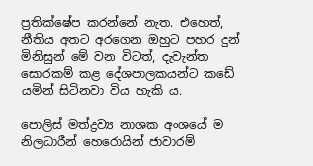ප්‍රතික්ෂේප කරන්නේ නැත. එහෙත්, නීතිය අතට අරගෙන ඔහුට පහර දුන් මිනිසුන් මේ වන විටත්, දැවැන්ත සොරකම් කළ දේශපාලකයන්ට කඩේ යමින් සිටිනවා විය හැකි ය.

පොලිස් මත්ද්‍රව්‍ය නාශක අංශයේ ම නිලධාරීන් හෙරොයින් ජාවාරම්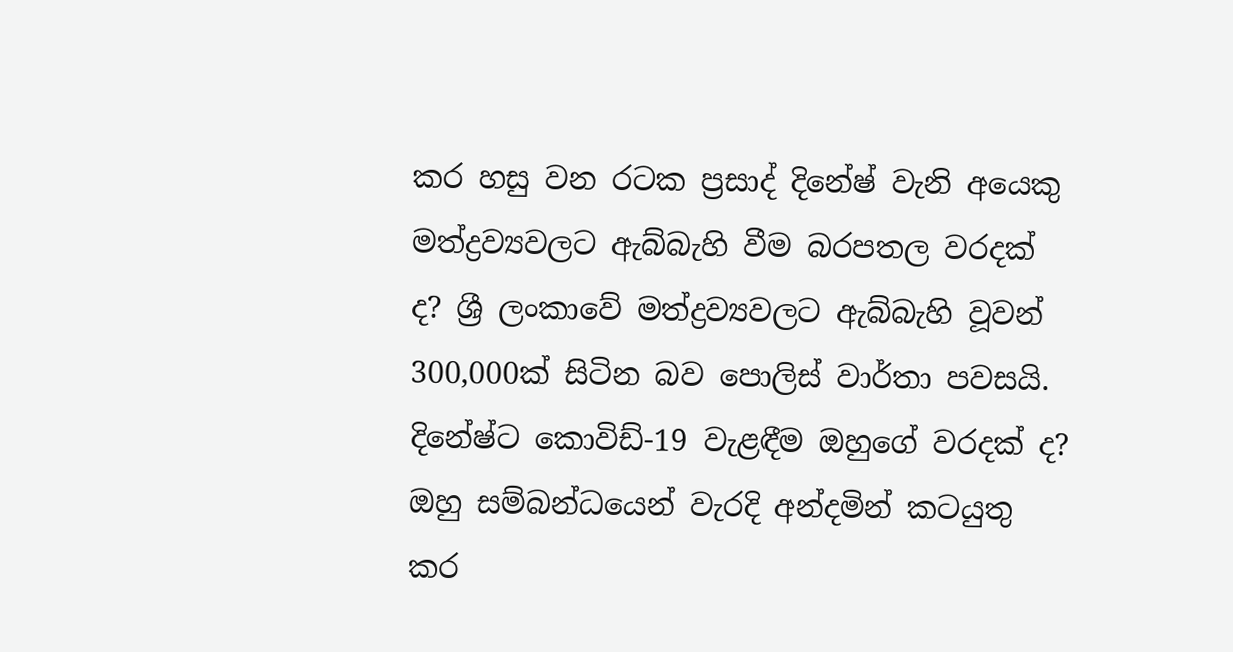කර හසු වන රටක ප්‍රසාද් දිනේෂ් වැනි අයෙකු මත්ද්‍රව්‍යවලට ඇබ්බැහි වීම බරපතල වරදක් ද? ශ්‍රී ලංකාවේ මත්ද්‍රව්‍යවලට ඇබ්බැහි වූවන් 300,000ක් සිටින බව පොලිස් වාර්තා පවසයි. දිනේෂ්ට කොවිඩ්-19 වැළඳීම ඔහුගේ වරදක් ද? ඔහු සම්බන්ධයෙන් වැරදි අන්දමින් කටයුතු කර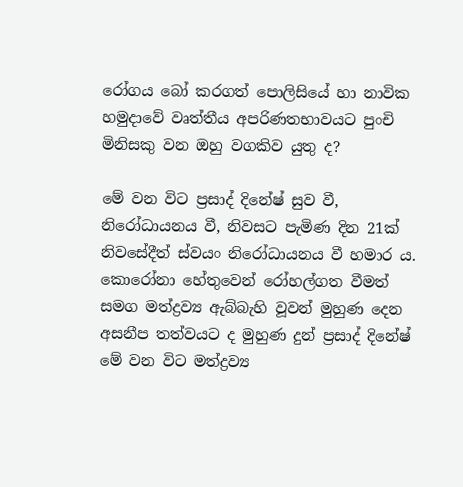රෝගය බෝ කරගත් පොලිසියේ හා නාවික හමුදාවේ වෘත්තීය අපරිණතභාවයට පුංචි මිනිසකු වන ඔහු වගකිව යුතු ද?

මේ වන විට ප්‍රසාද් දිනේෂ් සුව වී, නිරෝධායනය වී, නිවසට පැමිණ දින 21ක් නිවසේදීත් ස්වයං නිරෝධායනය වී හමාර ය. කොරෝනා හේතුවෙන් රෝහල්ගත වීමත් සමග මත්ද්‍රව්‍ය ඇබ්බැහි වූවන් මුහුණ දෙන අසනීප තත්වයට ද මුහුණ දුන් ප්‍රසාද් දිනේෂ් මේ වන විට මත්ද්‍රව්‍ය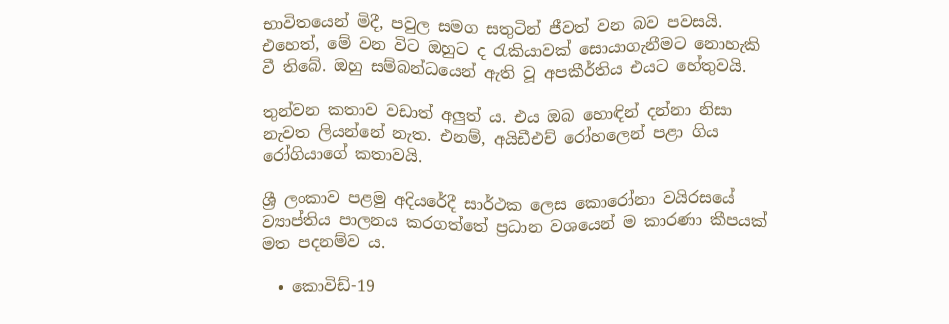භාවිතයෙන් මිදී, පවුල සමග සතුටින් ජීවත් වන බව පවසයි. එහෙත්, මේ වන විට ඔහුට ද රැකියාවක් සොයාගැනීමට නොහැකි වී තිබේ. ඔහු සම්බන්ධයෙන් ඇති වූ අපකීර්තිය එයට හේතුවයි.

තුන්වන කතාව වඩාත් අලුත් ය. එය ඔබ හොඳින් දන්නා නිසා නැවත ලියන්නේ නැත. එනම්, අයිඩීඑච් රෝහලෙන් පළා ගිය රෝගියාගේ කතාවයි.

ශ්‍රී ලංකාව පළමු අදියරේදී සාර්ථක ලෙස කොරෝනා වයිරසයේ ව්‍යාප්තිය පාලනය කරගත්තේ ප්‍රධාන වශයෙන් ම කාරණා කීපයක් මත පදනම්ව ය.

  • කොවිඩ්-19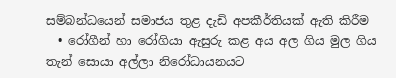සම්බන්ධයෙන් සමාජය තුළ දැඩි අපකීර්තියක් ඇති කිරීම
  • රෝගීන් හා රෝගියා ඇසුරු කළ අය අල ගිය මුල ගිය තැන් සොයා අල්ලා නිරෝධායනයට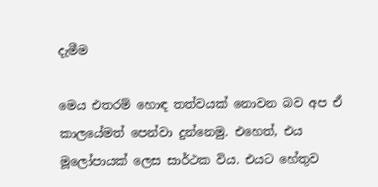දැමීම

මෙය එතරම් හොඳ තත්වයක් නොවන බව අප ඒ කාලයේමත් පෙන්වා දුන්නෙමු. එහෙත්, එය මූලෝපායක් ලෙස සාර්ථක විය. එයට හේතුව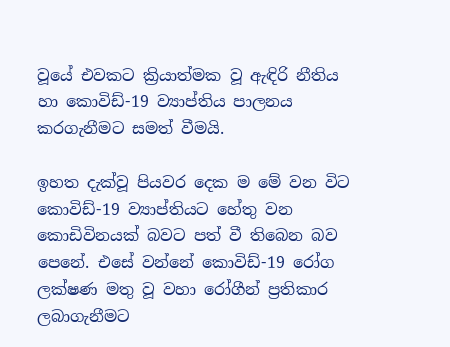වූයේ එවකට ක්‍රියාත්මක වූ ඇඳිරි නීතිය හා කොවිඩ්-19 ව්‍යාප්තිය පාලනය කරගැනීමට සමත් වීමයි.

ඉහත දැක්වූ පියවර දෙක ම මේ වන විට කොවිඩ්-19 ව්‍යාප්තියට හේතු වන කොඩිවිනයක් බවට පත් වී තිබෙන බව පෙනේ. එසේ වන්නේ කොවිඩ්-19 රෝග ලක්ෂණ මතු වූ වහා රෝගීන් ප්‍රතිකාර ලබාගැනීමට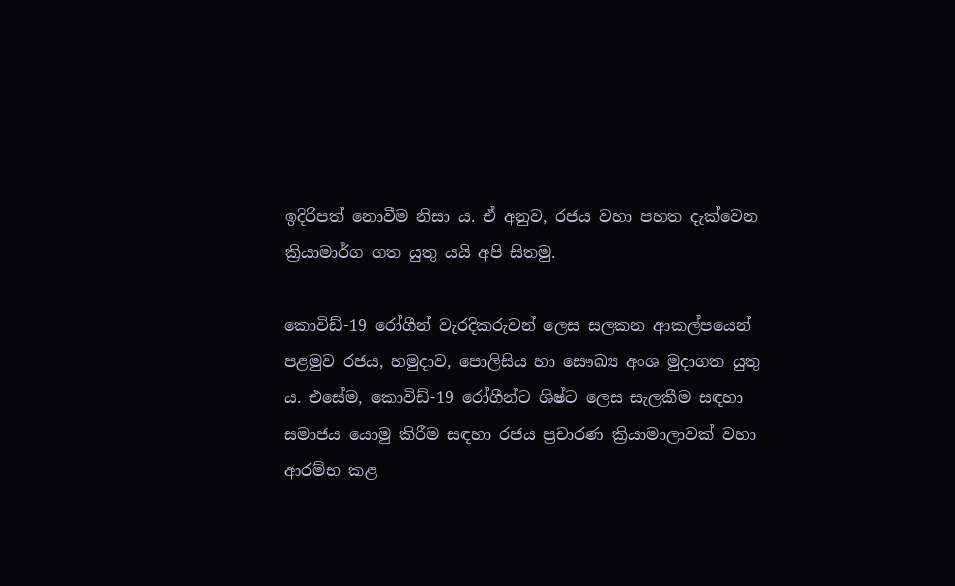ඉදිරිපත් නොවීම නිසා ය. ඒ අනුව, රජය වහා පහත දැක්වෙන ක්‍රියාමාර්ග ගත යුතු යයි අපි සිතමු.

කොවිඩ්-19 රෝගීන් වැරදිකරුවන් ලෙස සලකන ආකල්පයෙන් පළමුව රජය, හමුදාව, පොලිසිය හා සෞඛ්‍ය අංශ මුදාගත යුතු ය. එසේම, කොවිඩ්-19 රෝගීන්ට ශිෂ්ට ලෙස සැලකීම සඳහා සමාජය යොමු කිරීම සඳහා රජය ප්‍රචාරණ ක්‍රියාමාලාවක් වහා ආරම්භ කළ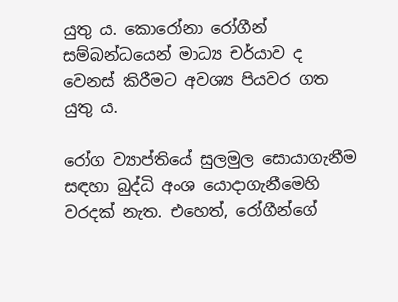යුතු ය. කොරෝනා රෝගීන් සම්බන්ධයෙන් මාධ්‍ය චර්යාව ද වෙනස් කිරීමට අවශ්‍ය පියවර ගත යුතු ය.

රෝග ව්‍යාප්තියේ සුලමුල සොයාගැනීම සඳහා බුද්ධි අංශ යොදාගැනීමෙහි වරදක් නැත. එහෙත්, රෝගීන්ගේ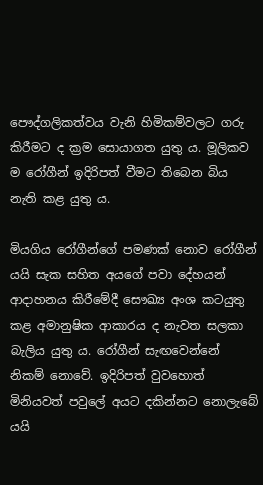පෞද්ගලිකත්වය වැනි හිමිකම්වලට ගරු කිරීමට ද ක්‍රම සොයාගත යුතු ය. මූලිකව ම රෝගීන් ඉදිරිපත් වීමට තිබෙන බිය නැති කළ යුතු ය.

මියගිය රෝගීන්ගේ පමණක් නොව රෝගීන් යයි සැක සහිත අයගේ පවා දේහයන් ආදාහනය කිරීමේදී සෞඛ්‍ය අංශ කටයුතු කළ අමානුෂික ආකාරය ද නැවත සලකා බැලිය යුතු ය. රෝගීන් සැඟවෙන්නේ නිකම් නොවේ. ඉදිරිපත් වුවහොත් මිනියවත් පවුලේ අයට දකින්නට නොලැබේ යයි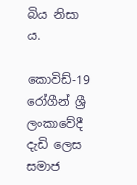බිය නිසා ය.

කොවිඩ්-19 රෝගීන් ශ්‍රී ලංකාවේදී දැඩි ලෙස සමාජ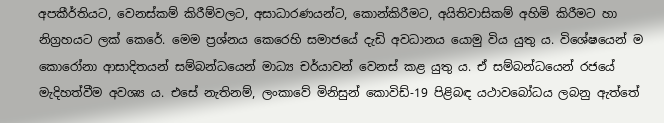අපකීර්තියට, වෙනස්කම් කිරීම්වලට, අසාධාරණයන්ට, කොන්කිරීමට, අයිතිවාසිකම් අහිමි කිරීමට හා නිග්‍රහයට ලක් කෙරේ. මෙම ප්‍රශ්නය කෙරෙහි සමාජයේ දැඩි අවධානය යොමු විය යුතු ය. විශේෂයෙන් ම කොරෝනා ආසාදිතයන් සම්බන්ධයෙන් මාධ්‍ය චර්යාවන් වෙනස් කළ යුතු ය. ඒ සම්බන්ධයෙන් රජයේ මැදිහත්වීම අවශ්‍ය ය. එසේ නැතිනම්, ලංකාවේ මිනිසුන් කොවිඩ්-19 පිළිබඳ යථාවබෝධය ලබනු ඇත්තේ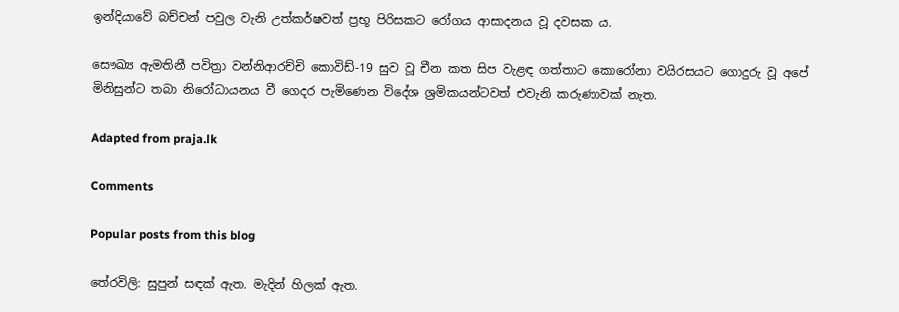ඉන්දියාවේ බච්චන් පවුල වැනි උත්කර්ෂවත් ප්‍රභූ පිරිසකට රෝගය ආසාදනය වූ දවසක ය.

සෞඛ්‍ය ඇමතිනී පවිත්‍රා වන්නිආරච්චි කොවිඩ්-19 සුව වූ චීන කත සිප වැළඳ ගත්තාට කොරෝනා වයිරසයට ගොදුරු වූ අපේ මිනිසුන්ට තබා නිරෝධායනය වී ගෙදර පැමිණෙන විදේශ ශ්‍රමිකයන්ටවත් එවැනි කරුණාවක් නැත.

Adapted from praja.lk

Comments

Popular posts from this blog

තේරවිලි: සුපුන් සඳක් ඇත. මැදින් හිලක් ඇත.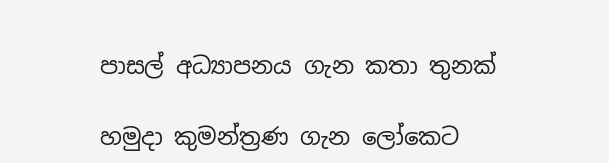පාසල් අධ්‍යාපනය ගැන කතා තුනක්

හමුදා කුමන්ත්‍රණ ගැන ලෝකෙට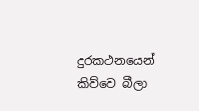දුරකථනයෙන් කිව්වෙ බීලා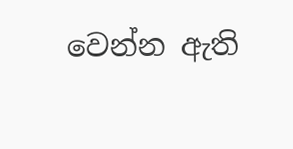වෙන්න ඇති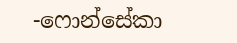-ෆොන්සේකා